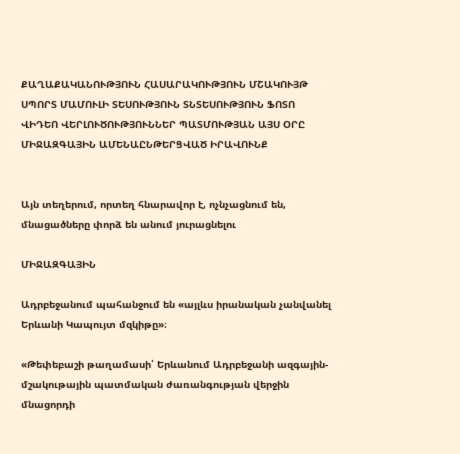ՔԱՂԱՔԱԿԱՆՈՒԹՅՈՒՆ ՀԱՍԱՐԱԿՈՒԹՅՈՒՆ ՄՇԱԿՈՒՅԹ ՍՊՈՐՏ ՄԱՄՈՒԼԻ ՏԵՍՈՒԹՅՈՒՆ ՏՆՏԵՍՈՒԹՅՈՒՆ ՖՈՏՈ ՎԻԴԵՈ ՎԵՐԼՈՒԾՈՒԹՅՈՒՆՆԵՐ ՊԱՏՄՈՒԹՅԱՆ ԱՅՍ ՕՐԸ ՄԻՋԱԶԳԱՅԻՆ ԱՄԵՆԱԸՆԹԵՐՑՎԱԾ ԻՐԱՎՈՒՆՔ


Այն տեղերում, որտեղ հնարավոր է, ոչնչացնում են, մնացածները փորձ են անում յուրացնելու

ՄԻՋԱԶԳԱՅԻՆ

Ադրբեջանում պահանջում են «այլևս իրանական չանվանել Երևանի Կապույտ մզկիթը»։

«Թեփեբաշի թաղամասի՝ Երևանում Ադրբեջանի ազգային-մշակութային պատմական ժառանգության վերջին մնացորդի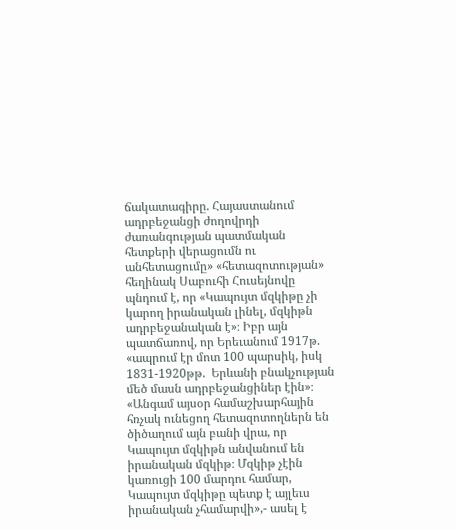ճակատագիրը. Հայաստանում ադրբեջանցի ժողովրդի ժառանգության պատմական հետքերի վերացումն ու անհետացումը» «հետազոտության» հեղինակ Սաբուհի Հուսեյնովը պնդում է, որ «Կապույտ մզկիթը չի կարող իրանական լինել, մզկիթն ադրբեջանական է»։ Իբր այն պատճառով, որ Երեւանում 1917թ. «ապրում էր մոտ 100 պարսիկ, իսկ 1831-1920թթ.  Երևանի բնակչության մեծ մասն ադրբեջանցիներ էին»։ «Անգամ այսօր համաշխարհային հռչակ ունեցող հետազոտողներն են ծիծաղում այն բանի վրա, որ Կապույտ մզկիթն անվանում են իրանական մզկիթ։ Մզկիթ չէին կառուցի 100 մարդու համար, Կապույտ մզկիթը պետք է այլեւս իրանական չհամարվի»,- ասել է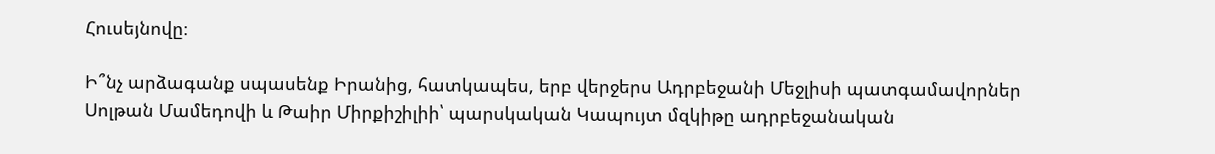Հուսեյնովը։

Ի՞նչ արձագանք սպասենք Իրանից, հատկապես, երբ վերջերս Ադրբեջանի Մեջլիսի պատգամավորներ Սոլթան Մամեդովի և Թաիր Միրքիշիլիի՝ պարսկական Կապույտ մզկիթը ադրբեջանական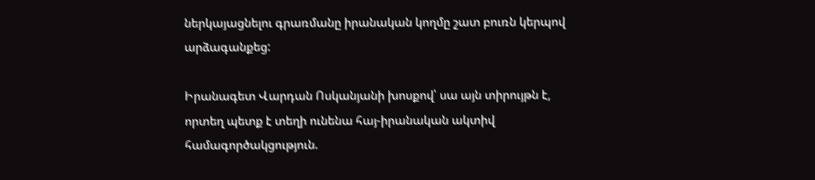ներկայացնելու գրառմանը իրանական կողմը շատ բուռն կերպով արձագանքեց:

Իրանագետ Վարդան Ոսկանյանի խոսքով՝ սա այն տիրույթն է, որտեղ պետք է տեղի ունենա հայ-իրանական ակտիվ համագործակցություն.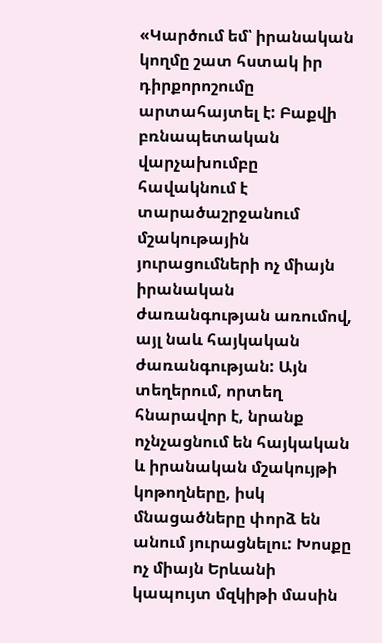«Կարծում եմ՝ իրանական կողմը շատ հստակ իր դիրքորոշումը արտահայտել է: Բաքվի բռնապետական վարչախումբը հավակնում է տարածաշրջանում մշակութային յուրացումների ոչ միայն իրանական ժառանգության առումով, այլ նաև հայկական ժառանգության: Այն տեղերում, որտեղ հնարավոր է, նրանք ոչնչացնում են հայկական և իրանական մշակույթի կոթողները, իսկ մնացածները փորձ են անում յուրացնելու: Խոսքը ոչ միայն Երևանի կապույտ մզկիթի մասին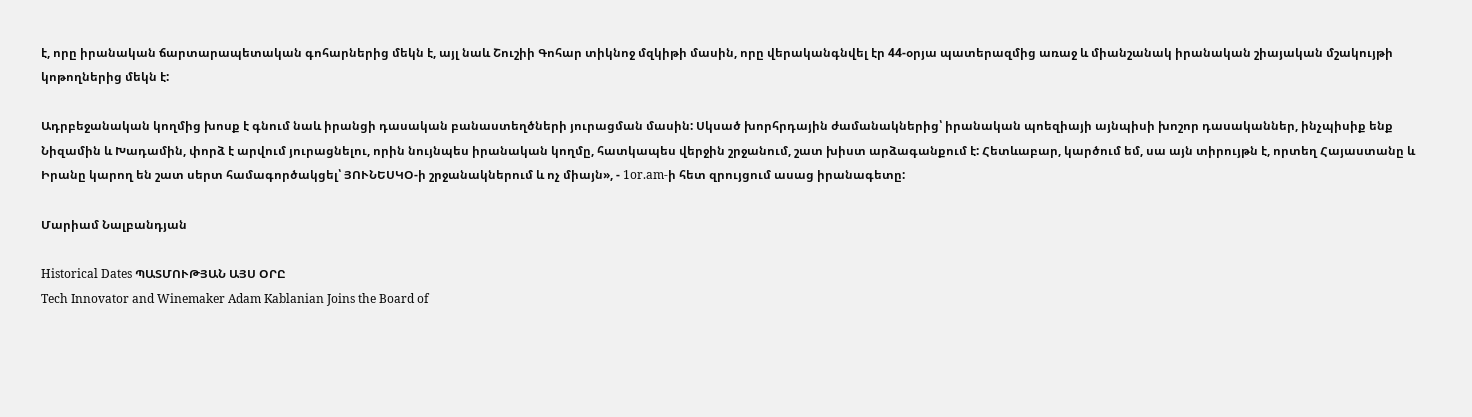է, որը իրանական ճարտարապետական գոհարներից մեկն է, այլ նաև Շուշիի Գոհար տիկնոջ մզկիթի մասին, որը վերականգնվել էր 44-օրյա պատերազմից առաջ և միանշանակ իրանական շիայական մշակույթի կոթողներից մեկն է:

Ադրբեջանական կողմից խոսք է գնում նաև իրանցի դասական բանաստեղծների յուրացման մասին: Սկսած խորհրդային ժամանակներից՝ իրանական պոեզիայի այնպիսի խոշոր դասականներ, ինչպիսիք ենք Նիզամին և Խադամին, փորձ է արվում յուրացնելու, որին նույնպես իրանական կողմը, հատկապես վերջին շրջանում, շատ խիստ արձագանքում է: Հետևաբար, կարծում եմ, սա այն տիրույթն է, որտեղ Հայաստանը և Իրանը կարող են շատ սերտ համագործակցել՝ ՅՈՒՆԵՍԿՕ-ի շրջանակներում և ոչ միայն», - 1or.am-ի հետ զրույցում ասաց իրանագետը:

Մարիամ Նալբանդյան

Historical Dates ՊԱՏՄՈՒԹՅԱՆ ԱՅՍ ՕՐԸ
Tech Innovator and Winemaker Adam Kablanian Joins the Board of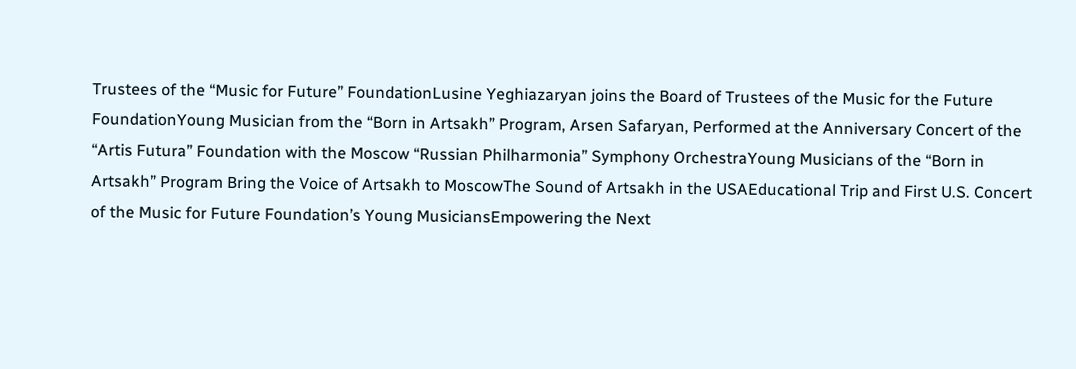Trustees of the “Music for Future” FoundationLusine Yeghiazaryan joins the Board of Trustees of the Music for the Future FoundationYoung Musician from the “Born in Artsakh” Program, Arsen Safaryan, Performed at the Anniversary Concert of the “Artis Futura” Foundation with the Moscow “Russian Philharmonia” Symphony OrchestraYoung Musicians of the “Born in Artsakh” Program Bring the Voice of Artsakh to MoscowThe Sound of Artsakh in the USAEducational Trip and First U.S. Concert of the Music for Future Foundation’s Young MusiciansEmpowering the Next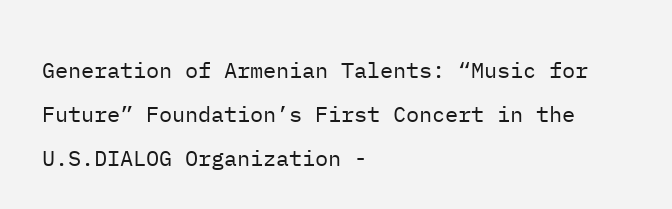Generation of Armenian Talents: “Music for Future” Foundation’s First Concert in the U.S.DIALOG Organization -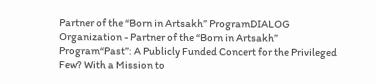Partner of the “Born in Artsakh” ProgramDIALOG Organization - Partner of the “Born in Artsakh” Program“Past”: A Publicly Funded Concert for the Privileged Few? With a Mission to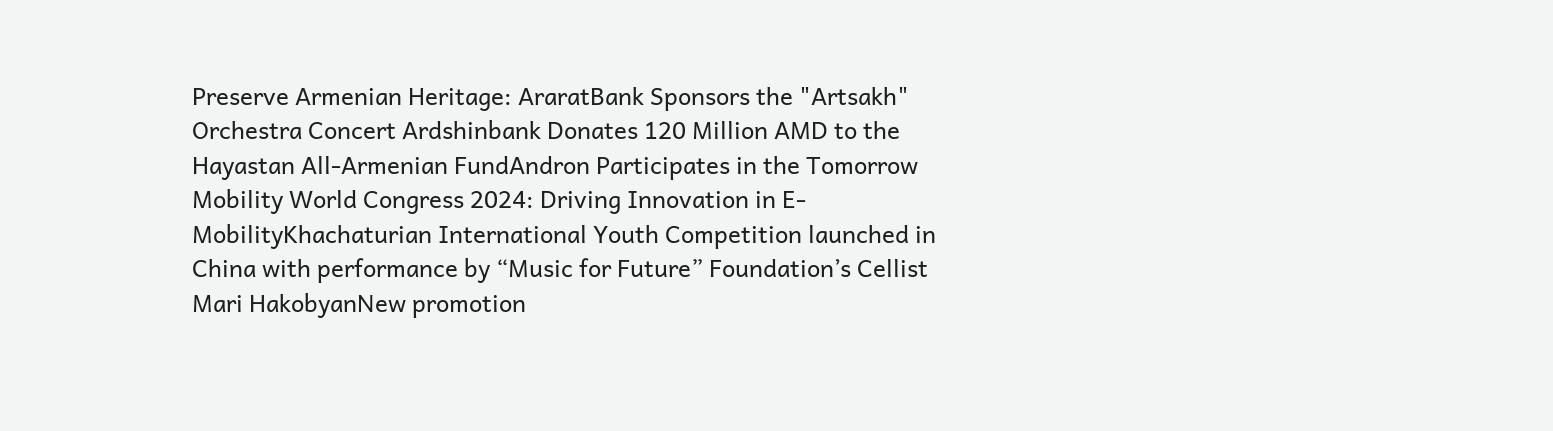Preserve Armenian Heritage: AraratBank Sponsors the "Artsakh" Orchestra Concert Ardshinbank Donates 120 Million AMD to the Hayastan All-Armenian FundAndron Participates in the Tomorrow Mobility World Congress 2024: Driving Innovation in E-MobilityKhachaturian International Youth Competition launched in China with performance by “Music for Future” Foundation’s Cellist Mari HakobyanNew promotion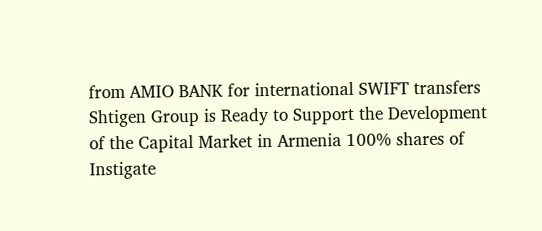from AMIO BANK for international SWIFT transfers Shtigen Group is Ready to Support the Development of the Capital Market in Armenia 100% shares of Instigate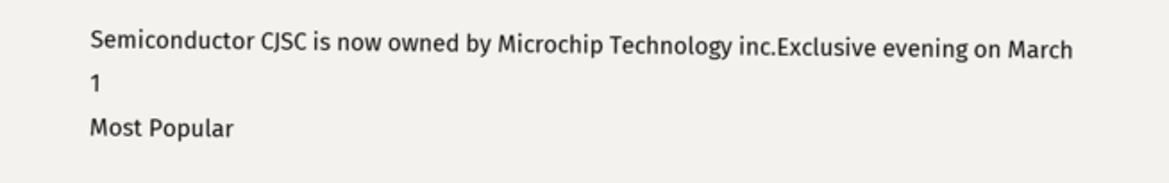Semiconductor CJSC is now owned by Microchip Technology inc.Exclusive evening on March 1
Most Popular